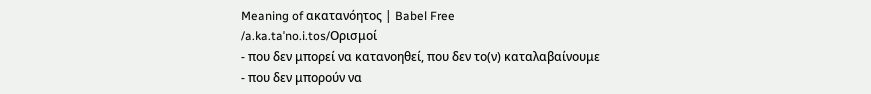Meaning of ακατανόητος | Babel Free
/a.ka.taˈno.i.tos/Ορισμοί
- που δεν μπορεί να κατανοηθεί, που δεν το(ν) καταλαβαίνουμε
- που δεν μπορούν να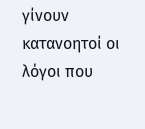γίνουν κατανοητοί οι λόγοι που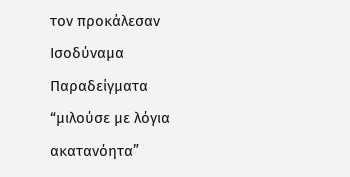τον προκάλεσαν
Ισοδύναμα
Παραδείγματα
“μιλούσε με λόγια ακατανόητα”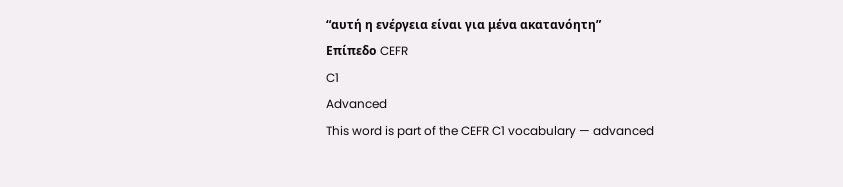“αυτή η ενέργεια είναι για μένα ακατανόητη”
Επίπεδο CEFR
C1
Advanced
This word is part of the CEFR C1 vocabulary — advanced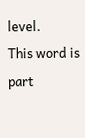level.
This word is part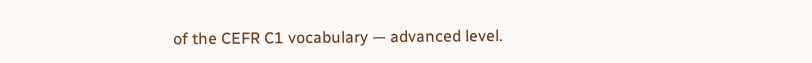of the CEFR C1 vocabulary — advanced level.